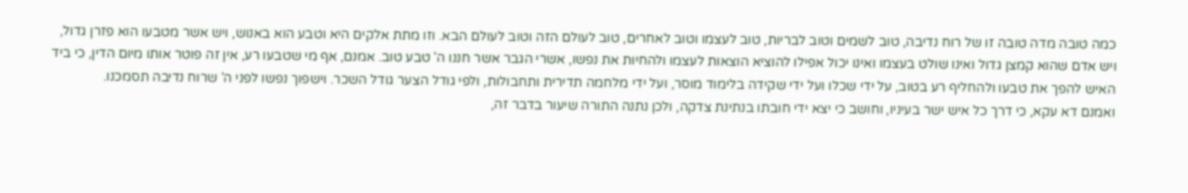כמה טובה מדה טובה זו של רוח נדיבה, טוב לשמים וטוב לבריות, טוב לעצמו וטוב לאחרים, טוב לעולם הזה וטוב לעולם הבא. וזו מתת אלקים היא וטבע הוא באנוש, ויש אשר מטבעו הוא פזרן גדול, ויש אדם שהוא קמצן גדול ואינו שולט בעצמו ואינו יכול אפילו להוציא הוצאות לעצמו ולהחיות את נפשו, אשרי הגבר אשר חננו ה' טבע טוב. אמנם, אף מי שטבעו רע, אין זה פוטר אותו מיום הדין, כי ביד האיש להפך את טבעו ולהחליף רע בטוב, על ידי שכלו ועל ידי שקידה בלימוד מוסר, ועל ידי מלחמה תדירית ותחבולות, ולפי גודל הצער גודל השכר. וישפוך נפשו לפני ה' שרוח נדיבה תסמכנו.
ואמנם דא עקא, כי דרך כל איש ישר בעיניו, וחושב כי יצא ידי חובתו בנתינת צדקה, ולכן נתנה התורה שיעור בדבר זה,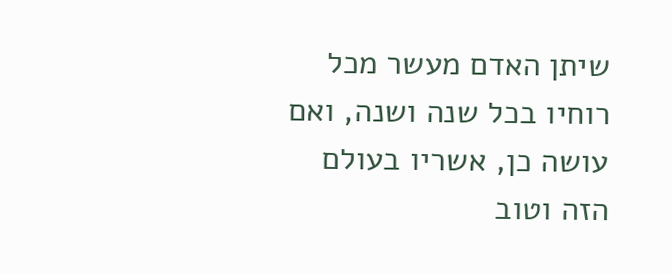שיתן האדם מעשר מכל רוחיו בכל שנה ושנה, ואם עושה כן, אשריו בעולם הזה וטוב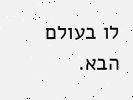לו בעולם הבא.